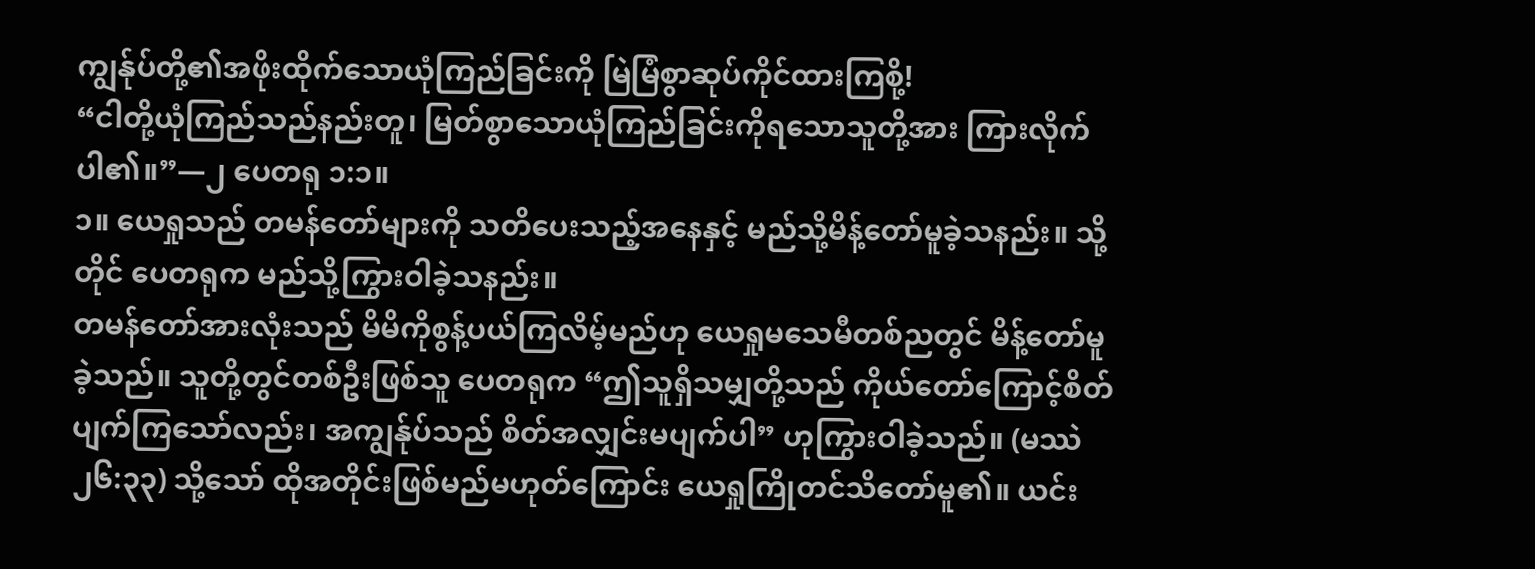ကျွန်ုပ်တို့၏အဖိုးထိုက်သောယုံကြည်ခြင်းကို မြဲမြံစွာဆုပ်ကိုင်ထားကြစို့!
“ငါတို့ယုံကြည်သည်နည်းတူ၊ မြတ်စွာသောယုံကြည်ခြင်းကိုရသောသူတို့အား ကြားလိုက်ပါ၏။”—၂ ပေတရု ၁:၁။
၁။ ယေရှုသည် တမန်တော်များကို သတိပေးသည့်အနေနှင့် မည်သို့မိန့်တော်မူခဲ့သနည်း။ သို့တိုင် ပေတရုက မည်သို့ကြွားဝါခဲ့သနည်း။
တမန်တော်အားလုံးသည် မိမိကိုစွန့်ပယ်ကြလိမ့်မည်ဟု ယေရှုမသေမီတစ်ညတွင် မိန့်တော်မူခဲ့သည်။ သူတို့တွင်တစ်ဦးဖြစ်သူ ပေတရုက “ဤသူရှိသမျှတို့သည် ကိုယ်တော်ကြောင့်စိတ်ပျက်ကြသော်လည်း၊ အကျွန်ုပ်သည် စိတ်အလျှင်းမပျက်ပါ” ဟုကြွားဝါခဲ့သည်။ (မဿဲ ၂၆:၃၃) သို့သော် ထိုအတိုင်းဖြစ်မည်မဟုတ်ကြောင်း ယေရှုကြိုတင်သိတော်မူ၏။ ယင်း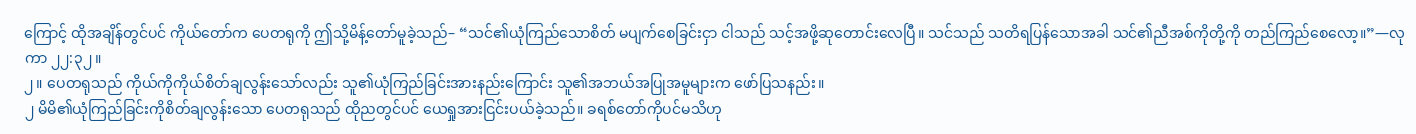ကြောင့် ထိုအချိန်တွင်ပင် ကိုယ်တော်က ပေတရုကို ဤသို့မိန့်တော်မူခဲ့သည်– “သင်၏ယုံကြည်သောစိတ် မပျက်စေခြင်းငှာ ငါသည် သင့်အဖို့ဆုတောင်းလေပြီ။ သင်သည် သတိရပြန်သောအခါ သင်၏ညီအစ်ကိုတို့ကို တည်ကြည်စေလော့။”—လုကာ ၂၂:၃၂။
၂။ ပေတရုသည် ကိုယ်ကိုကိုယ်စိတ်ချလွန်းသော်လည်း သူ၏ယုံကြည်ခြင်းအားနည်းကြောင်း သူ၏အဘယ်အပြုအမူများက ဖော်ပြသနည်း။
၂ မိမိ၏ယုံကြည်ခြင်းကိုစိတ်ချလွန်းသော ပေတရုသည် ထိုညတွင်ပင် ယေရှုအားငြင်းပယ်ခဲ့သည်။ ခရစ်တော်ကိုပင်မသိဟု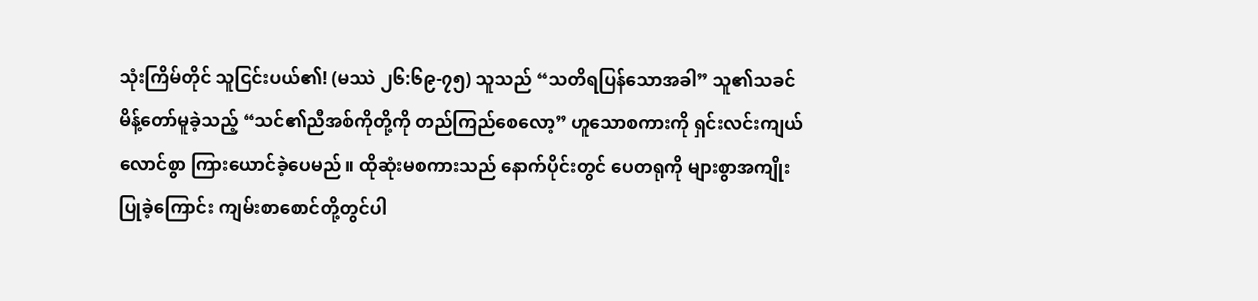သုံးကြိမ်တိုင် သူငြင်းပယ်၏! (မဿဲ ၂၆:၆၉-၇၅) သူသည် “သတိရပြန်သောအခါ” သူ၏သခင်မိန့်တော်မူခဲ့သည့် “သင်၏ညီအစ်ကိုတို့ကို တည်ကြည်စေလော့” ဟူသောစကားကို ရှင်းလင်းကျယ်လောင်စွာ ကြားယောင်ခဲ့ပေမည်။ ထိုဆုံးမစကားသည် နောက်ပိုင်းတွင် ပေတရုကို များစွာအကျိုးပြုခဲ့ကြောင်း ကျမ်းစာစောင်တို့တွင်ပါ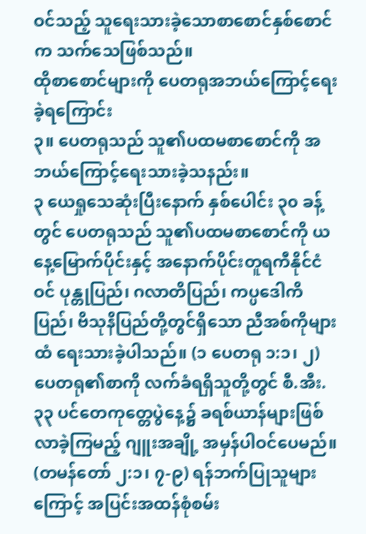ဝင်သည့် သူရေးသားခဲ့သောစာစောင်နှစ်စောင်က သက်သေဖြစ်သည်။
ထိုစာစောင်များကို ပေတရုအဘယ်ကြောင့်ရေးခဲ့ရကြောင်း
၃။ ပေတရုသည် သူ၏ပထမစာစောင်ကို အဘယ်ကြောင့်ရေးသားခဲ့သနည်း။
၃ ယေရှုသေဆုံးပြီးနောက် နှစ်ပေါင်း ၃၀ ခန့်တွင် ပေတရုသည် သူ၏ပထမစာစောင်ကို ယနေ့မြောက်ပိုင်းနှင့် အနောက်ပိုင်းတူရကီနိုင်ငံဝင် ပုန္တုပြည်၊ ဂလာတိပြည်၊ ကပ္ပဒေါကိပြည်၊ ဗိသုနိပြည်တို့တွင်ရှိသော ညီအစ်ကိုများထံ ရေးသားခဲ့ပါသည်။ (၁ ပေတရု ၁:၁၊ ၂) ပေတရု၏စာကို လက်ခံရရှိသူတို့တွင် စီ.အီး. ၃၃ ပင်တေကုတ္တေပွဲနေ့၌ ခရစ်ယာန်များဖြစ်လာခဲ့ကြမည့် ဂျူးအချို့ အမှန်ပါဝင်ပေမည်။ (တမန်တော် ၂:၁၊ ၇-၉) ရန်ဘက်ပြုသူများကြောင့် အပြင်းအထန်စုံစမ်း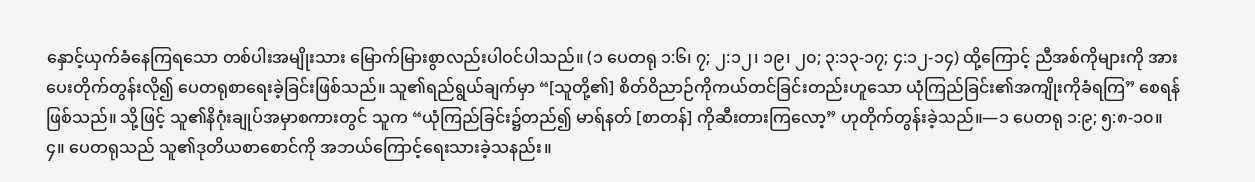နှောင့်ယှက်ခံနေကြရသော တစ်ပါးအမျိုးသား မြောက်မြားစွာလည်းပါဝင်ပါသည်။ (၁ ပေတရု ၁:၆၊ ၇; ၂:၁၂၊ ၁၉၊ ၂၀; ၃:၁၃-၁၇; ၄:၁၂-၁၄) ထို့ကြောင့် ညီအစ်ကိုများကို အားပေးတိုက်တွန်းလို၍ ပေတရုစာရေးခဲ့ခြင်းဖြစ်သည်။ သူ၏ရည်ရွယ်ချက်မှာ “[သူတို့၏] စိတ်ဝိညာဉ်ကိုကယ်တင်ခြင်းတည်းဟူသော ယုံကြည်ခြင်း၏အကျိုးကိုခံရကြ” စေရန်ဖြစ်သည်။ သို့ဖြင့် သူ၏နိဂုံးချုပ်အမှာစကားတွင် သူက “ယုံကြည်ခြင်း၌တည်၍ မာရ်နတ် [စာတန်] ကိုဆီးတားကြလော့” ဟုတိုက်တွန်းခဲ့သည်။—၁ ပေတရု ၁:၉; ၅:၈-၁၀။
၄။ ပေတရုသည် သူ၏ဒုတိယစာစောင်ကို အဘယ်ကြောင့်ရေးသားခဲ့သနည်း။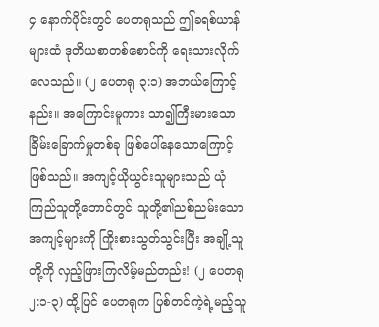၄ နောက်ပိုင်းတွင် ပေတရုသည် ဤခရစ်ယာန်များထံ ဒုတိယစာတစ်စောင်ကို ရေးသားလိုက်လေသည်။ (၂ ပေတရု ၃:၁) အဘယ်ကြောင့်နည်း။ အကြောင်းမူကား သာ၍ကြီးမားသော ခြိမ်းခြောက်မှုတစ်ခု ဖြစ်ပေါ်နေသောကြောင့်ဖြစ်သည်။ အကျင့်ယိုယွင်းသူများသည် ယုံကြည်သူတို့ဘောင်တွင် သူတို့၏ညစ်ညမ်းသောအကျင့်များကို ကြိုးစားသွတ်သွင်းပြီး အချို့သူတို့ကို လှည့်ဖြားကြလိမ့်မည်တည်း! (၂ ပေတရု ၂:၁-၃) ထို့ပြင် ပေတရုက ပြစ်တင်ကဲ့ရဲ့မည့်သူ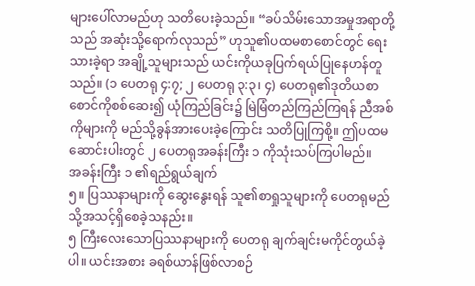များပေါ်လာမည်ဟု သတိပေးခဲ့သည်။ “ခပ်သိမ်းသောအမှုအရာတို့သည် အဆုံးသို့ရောက်လုသည်” ဟုသူ၏ပထမစာစောင်တွင် ရေးသားခဲ့ရာ အချို့သူများသည် ယင်းကိုယခုပြက်ရယ်ပြုနေဟန်တူသည်။ (၁ ပေတရု ၄:၇; ၂ ပေတရု ၃:၃၊ ၄) ပေတရု၏ဒုတိယစာစောင်ကိုစစ်ဆေး၍ ယုံကြည်ခြင်း၌ မြဲမြံတည်ကြည်ကြရန် ညီအစ်ကိုများကို မည်သို့ခွန်အားပေးခဲ့ကြောင်း သတိပြုကြစို့။ ဤပထမဆောင်းပါးတွင် ၂ ပေတရုအခန်းကြီး ၁ ကိုသုံးသပ်ကြပါမည်။
အခန်းကြီး ၁ ၏ရည်ရွယ်ချက်
၅။ ပြဿနာများကို ဆွေးနွေးရန် သူ၏စာရှုသူများကို ပေတရုမည်သို့အသင့်ရှိစေခဲ့သနည်း။
၅ ကြီးလေးသောပြဿနာများကို ပေတရု ချက်ချင်းမကိုင်တွယ်ခဲ့ပါ။ ယင်းအစား ခရစ်ယာန်ဖြစ်လာစဉ်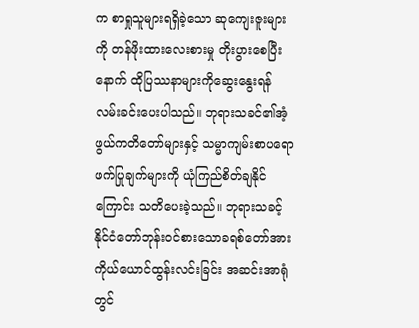က စာရှုသူများရရှိခဲ့သော ဆုကျေးဇူးများကို တန်ဖိုးထားလေးစားမှု တိုးပွားစေပြီးနောက် ထိုပြဿနာများကိုဆွေးနွေးရန် လမ်းခင်းပေးပါသည်။ ဘုရားသခင်၏အံ့ဖွယ်ကတိတော်များနှင့် သမ္မာကျမ်းစာပရောဖက်ပြုချက်များကို ယုံကြည်စိတ်ချနိုင်ကြောင်း သတိပေးခဲ့သည်။ ဘုရားသခင့်နိုင်ငံတော်ဘုန်းဝင်စားသောခရစ်တော်အား ကိုယ်ယောင်ထွန်းလင်းခြင်း အဆင်းအာရုံတွင်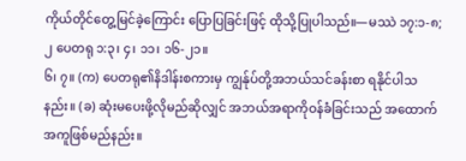ကိုယ်တိုင်တွေ့မြင်ခဲ့ကြောင်း ပြောပြခြင်းဖြင့် ထိုသို့ပြုပါသည်။—မဿဲ ၁၇:၁-၈; ၂ ပေတရု ၁:၃၊ ၄၊ ၁၁၊ ၁၆-၂၁။
၆၊ ၇။ (က) ပေတရု၏နိဒါန်းစကားမှ ကျွန်ုပ်တို့အဘယ်သင်ခန်းစာ ရနိုင်ပါသနည်း။ (ခ) ဆုံးမပေးဖို့လိုမည်ဆိုလျှင် အဘယ်အရာကိုဝန်ခံခြင်းသည် အထောက်အကူဖြစ်မည်နည်း။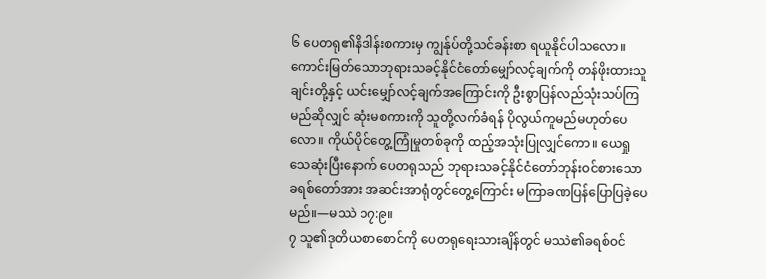၆ ပေတရု၏နိဒါန်းစကားမှ ကျွန်ုပ်တို့သင်ခန်းစာ ရယူနိုင်ပါသလော။ ကောင်းမြတ်သောဘုရားသခင့်နိုင်ငံတော်မျှော်လင့်ချက်ကို တန်ဖိုးထားသူချင်းတို့နှင့် ယင်းမျှော်လင့်ချက်အကြောင်းကို ဦးစွာပြန်လည်သုံးသပ်ကြမည်ဆိုလျှင် ဆုံးမစကားကို သူတို့လက်ခံရန် ပိုလွယ်ကူမည်မဟုတ်ပေလော။ ကိုယ်ပိုင်တွေ့ကြုံမှုတစ်ခုကို ထည့်အသုံးပြုလျှင်ကော။ ယေရှုသေဆုံးပြီးနောက် ပေတရုသည် ဘုရားသခင့်နိုင်ငံတော်ဘုန်းဝင်စားသော ခရစ်တော်အား အဆင်းအာရုံတွင်တွေ့ကြောင်း မကြာခဏပြန်ပြောပြခဲ့ပေမည်။—မဿဲ ၁၇:၉။
၇ သူ၏ဒုတိယစာစောင်ကို ပေတရုရေးသားချိန်တွင် မဿဲ၏ခရစ်ဝင်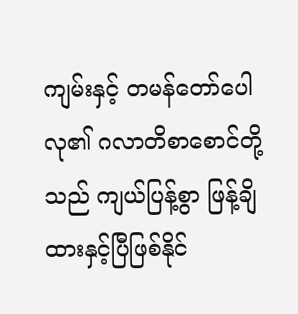ကျမ်းနှင့် တမန်တော်ပေါလု၏ ဂလာတိစာစောင်တို့သည် ကျယ်ပြန့်စွာ ဖြန့်ချိထားနှင့်ပြီဖြစ်နိုင်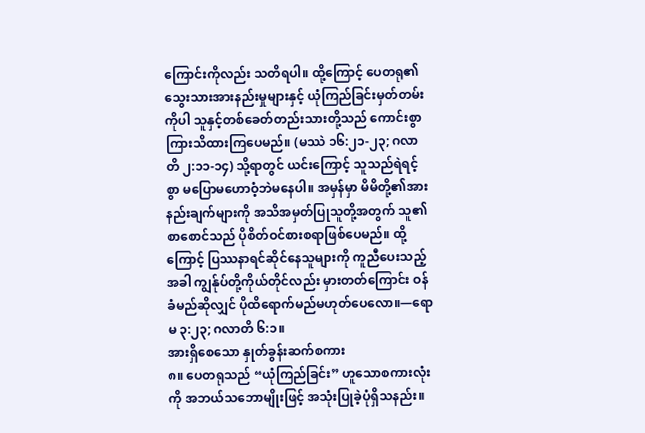ကြောင်းကိုလည်း သတိရပါ။ ထို့ကြောင့် ပေတရု၏သွေးသားအားနည်းမှုများနှင့် ယုံကြည်ခြင်းမှတ်တမ်းကိုပါ သူနှင့်တစ်ခေတ်တည်းသားတို့သည် ကောင်းစွာကြားသိထားကြပေမည်။ (မဿဲ ၁၆:၂၁-၂၃; ဂလာတိ ၂:၁၁-၁၄) သို့ရာတွင် ယင်းကြောင့် သူသည်ရဲရင့်စွာ မပြောမဟောဝံ့ဘဲမနေပါ။ အမှန်မှာ မိမိတို့၏အားနည်းချက်များကို အသိအမှတ်ပြုသူတို့အတွက် သူ၏စာစောင်သည် ပိုစိတ်ဝင်စားစရာဖြစ်ပေမည်။ ထို့ကြောင့် ပြဿနာရင်ဆိုင်နေသူများကို ကူညီပေးသည့်အခါ ကျွန်ုပ်တို့ကိုယ်တိုင်လည်း မှားတတ်ကြောင်း ဝန်ခံမည်ဆိုလျှင် ပိုထိရောက်မည်မဟုတ်ပေလော။—ရောမ ၃:၂၃; ဂလာတိ ၆:၁။
အားရှိစေသော နှုတ်ခွန်းဆက်စကား
၈။ ပေတရုသည် “ယုံကြည်ခြင်း” ဟူသောစကားလုံးကို အဘယ်သဘောမျိုးဖြင့် အသုံးပြုခဲ့ပုံရှိသနည်း။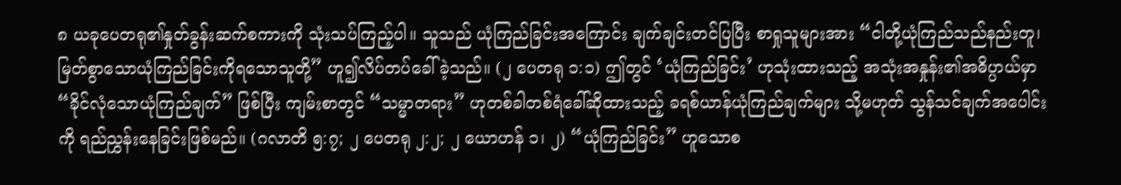၈ ယခုပေတရု၏နှုတ်ခွန်းဆက်စကားကို သုံးသပ်ကြည့်ပါ။ သူသည် ယုံကြည်ခြင်းအကြောင်း ချက်ချင်းတင်ပြပြီး စာရှုသူများအား “ငါတို့ယုံကြည်သည်နည်းတူ၊ မြတ်စွာသောယုံကြည်ခြင်းကိုရသောသူတို့” ဟူ၍လိပ်တပ်ခေါ်ခဲ့သည်။ (၂ ပေတရု ၁:၁) ဤတွင် ‘ယုံကြည်ခြင်း’ ဟုသုံးထားသည့် အသုံးအနှုန်း၏အဓိပ္ပာယ်မှာ “ခိုင်လုံသောယုံကြည်ချက်” ဖြစ်ပြီး ကျမ်းစာတွင် “သမ္မာတရား” ဟုတစ်ခါတစ်ရံခေါ်ဆိုထားသည့် ခရစ်ယာန်ယုံကြည်ချက်များ သို့မဟုတ် သွန်သင်ချက်အပေါင်းကို ရည်ညွှန်းနေခြင်းဖြစ်မည်။ (ဂလာတိ ၅:၇; ၂ ပေတရု ၂:၂; ၂ ယောဟန် ၁၊ ၂) “ယုံကြည်ခြင်း” ဟူသောစ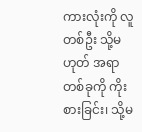ကားလုံးကို လူတစ်ဦး သို့မဟုတ် အရာတစ်ခုကို ကိုးစားခြင်း၊ သို့မ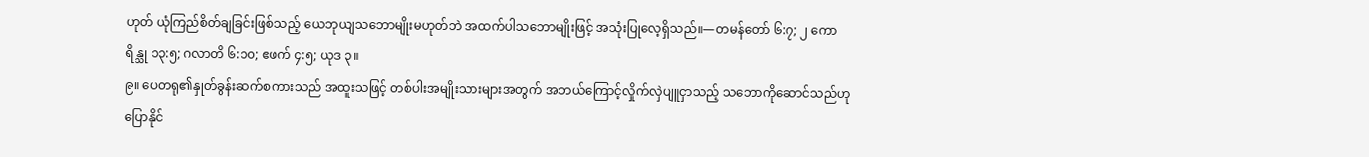ဟုတ် ယုံကြည်စိတ်ချခြင်းဖြစ်သည့် ယေဘုယျသဘောမျိုးမဟုတ်ဘဲ အထက်ပါသဘောမျိုးဖြင့် အသုံးပြုလေ့ရှိသည်။—တမန်တော် ၆:၇; ၂ ကောရိန္သု ၁၃:၅; ဂလာတိ ၆:၁၀; ဧဖက် ၄:၅; ယုဒ ၃။
၉။ ပေတရု၏နှုတ်ခွန်းဆက်စကားသည် အထူးသဖြင့် တစ်ပါးအမျိုးသားများအတွက် အဘယ်ကြောင့်လှိုက်လှဲပျူငှာသည့် သဘောကိုဆောင်သည်ဟု ပြောနိုင်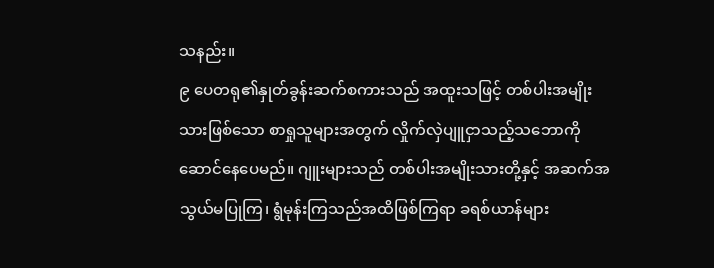သနည်း။
၉ ပေတရု၏နှုတ်ခွန်းဆက်စကားသည် အထူးသဖြင့် တစ်ပါးအမျိုးသားဖြစ်သော စာရှုသူများအတွက် လှိုက်လှဲပျူငှာသည့်သဘောကို ဆောင်နေပေမည်။ ဂျူးများသည် တစ်ပါးအမျိုးသားတို့နှင့် အဆက်အသွယ်မပြုကြ၊ ရွံမုန်းကြသည်အထိဖြစ်ကြရာ ခရစ်ယာန်များ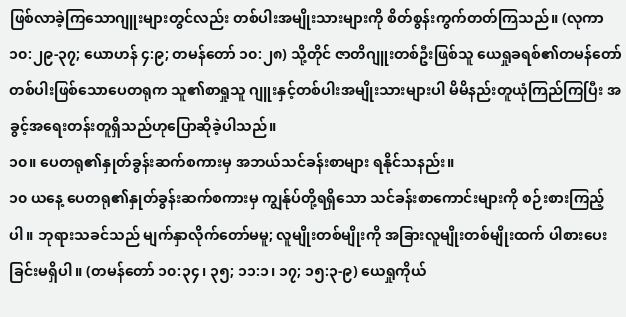ဖြစ်လာခဲ့ကြသောဂျူးများတွင်လည်း တစ်ပါးအမျိုးသားများကို စိတ်စွန်းကွက်တတ်ကြသည်။ (လုကာ ၁၀:၂၉-၃၇; ယောဟန် ၄:၉; တမန်တော် ၁၀:၂၈) သို့တိုင် ဇာတိဂျူးတစ်ဦးဖြစ်သူ ယေရှုခရစ်၏တမန်တော်တစ်ပါးဖြစ်သောပေတရုက သူ၏စာရှုသူ ဂျူးနှင့်တစ်ပါးအမျိုးသားများပါ မိမိနည်းတူယုံကြည်ကြပြီး အခွင့်အရေးတန်းတူရှိသည်ဟုပြောဆိုခဲ့ပါသည်။
၁၀။ ပေတရု၏နှုတ်ခွန်းဆက်စကားမှ အဘယ်သင်ခန်းစာများ ရနိုင်သနည်း။
၁၀ ယနေ့ ပေတရု၏နှုတ်ခွန်းဆက်စကားမှ ကျွန်ုပ်တို့ရရှိသော သင်ခန်းစာကောင်းများကို စဉ်းစားကြည့်ပါ။ ဘုရားသခင်သည် မျက်နှာလိုက်တော်မမူ; လူမျိုးတစ်မျိုးကို အခြားလူမျိုးတစ်မျိုးထက် ပါစားပေးခြင်းမရှိပါ။ (တမန်တော် ၁၀:၃၄၊ ၃၅; ၁၁:၁၊ ၁၇; ၁၅:၃-၉) ယေရှုကိုယ်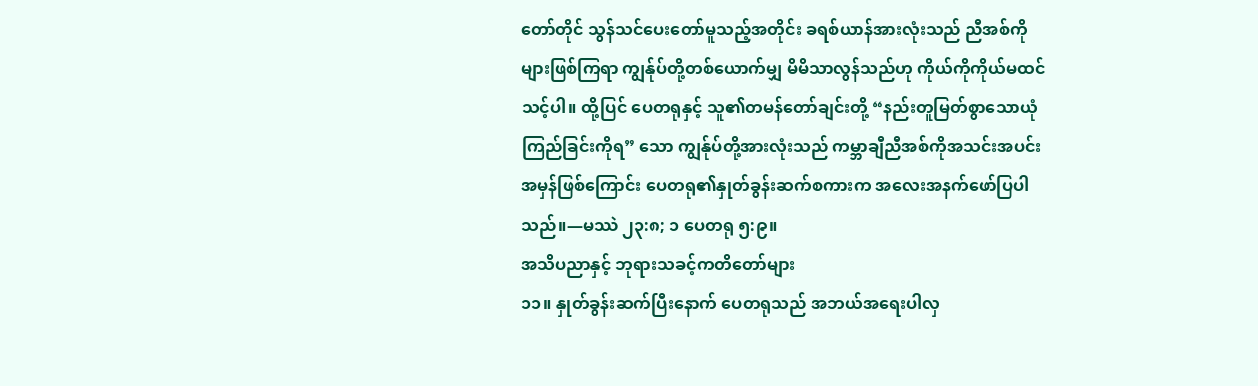တော်တိုင် သွန်သင်ပေးတော်မူသည့်အတိုင်း ခရစ်ယာန်အားလုံးသည် ညီအစ်ကိုများဖြစ်ကြရာ ကျွန်ုပ်တို့တစ်ယောက်မျှ မိမိသာလွန်သည်ဟု ကိုယ်ကိုကိုယ်မထင်သင့်ပါ။ ထို့ပြင် ပေတရုနှင့် သူ၏တမန်တော်ချင်းတို့ “နည်းတူမြတ်စွာသောယုံကြည်ခြင်းကိုရ” သော ကျွန်ုပ်တို့အားလုံးသည် ကမ္ဘာချီညီအစ်ကိုအသင်းအပင်း အမှန်ဖြစ်ကြောင်း ပေတရု၏နှုတ်ခွန်းဆက်စကားက အလေးအနက်ဖော်ပြပါသည်။—မဿဲ ၂၃:၈; ၁ ပေတရု ၅:၉။
အသိပညာနှင့် ဘုရားသခင့်ကတိတော်များ
၁၁။ နှုတ်ခွန်းဆက်ပြီးနောက် ပေတရုသည် အဘယ်အရေးပါလှ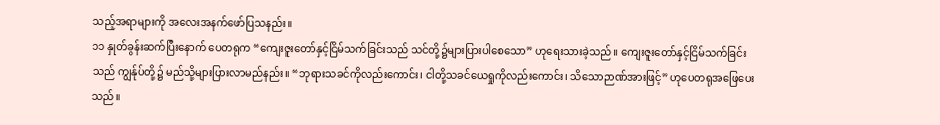သည့်အရာများကို အလေးအနက်ဖော်ပြသနည်း။
၁၁ နှုတ်ခွန်းဆက်ပြီးနောက် ပေတရုက “ကျေးဇူးတော်နှင့်ငြိမ်သက်ခြင်းသည် သင်တို့၌များပြားပါစေသော” ဟုရေးသားခဲ့သည်။ ကျေးဇူးတော်နှင့်ငြိမ်သက်ခြင်းသည် ကျွန်ုပ်တို့၌ မည်သို့များပြားလာမည်နည်း။ “ဘုရားသခင်ကိုလည်းကောင်း၊ ငါတို့သခင်ယေရှုကိုလည်းကောင်း၊ သိသောဉာဏ်အားဖြင့်” ဟုပေတရုအဖြေပေးသည်။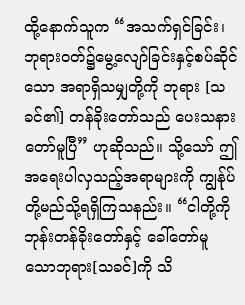ထို့နောက်သူက “အသက်ရှင်ခြင်း၊ ဘုရားဝတ်၌မွေ့လျော်ခြင်းနှင့်စပ်ဆိုင်သော အရာရှိသမျှတို့ကို ဘုရား [သခင်၏] တန်ခိုးတော်သည် ပေးသနားတော်မူပြီ” ဟုဆိုသည်။ သို့သော် ဤအရေးပါလှသည့်အရာများကို ကျွန်ုပ်တို့မည်သို့ရရှိကြသနည်း။ “ငါတို့ကို ဘုန်းတန်ခိုးတော်နှင့် ခေါ်တော်မူသောဘုရား[သခင်]ကို သိ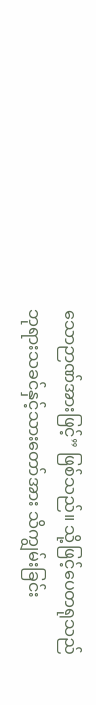သောဉာဏ်အားဖြင့်” ဖြစ်သည်။ သို့ဖြင့်ပေတရုသည် ဘုရားသခင်နှင့်သားတော်အား သိကျွမ်းခြင်း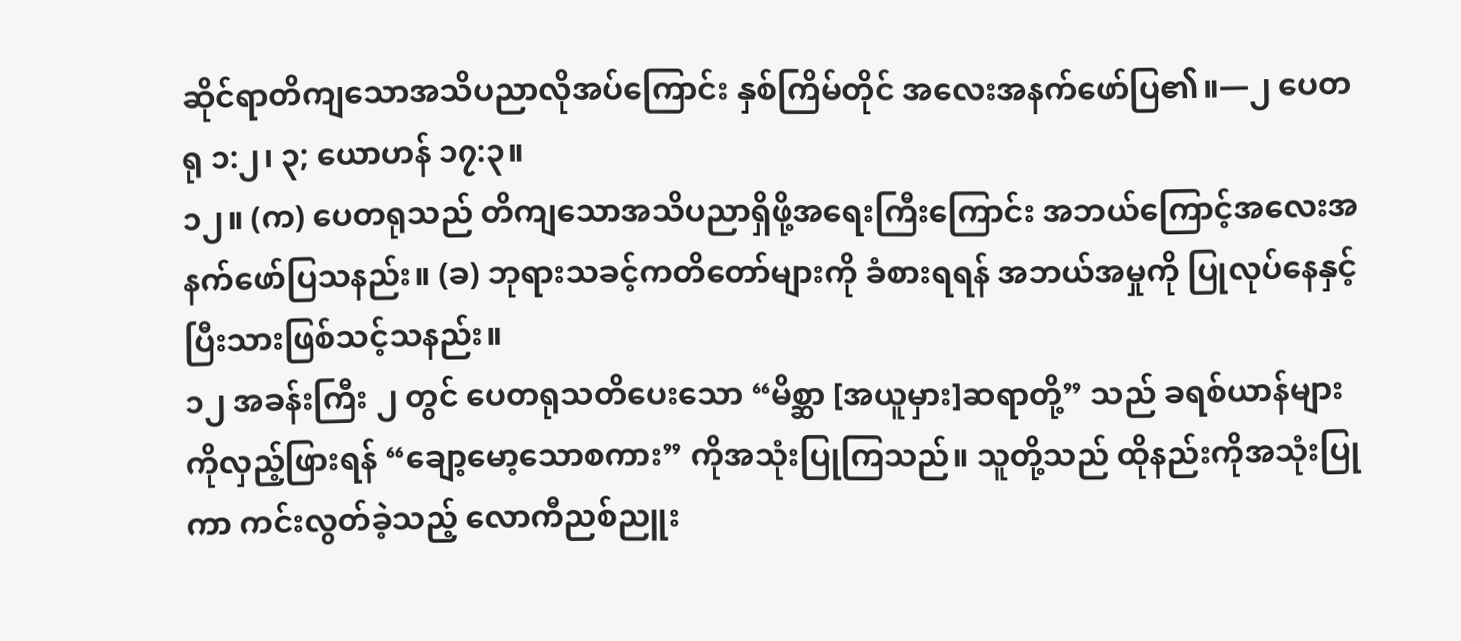ဆိုင်ရာတိကျသောအသိပညာလိုအပ်ကြောင်း နှစ်ကြိမ်တိုင် အလေးအနက်ဖော်ပြ၏။—၂ ပေတရု ၁:၂၊ ၃; ယောဟန် ၁၇:၃။
၁၂။ (က) ပေတရုသည် တိကျသောအသိပညာရှိဖို့အရေးကြီးကြောင်း အဘယ်ကြောင့်အလေးအနက်ဖော်ပြသနည်း။ (ခ) ဘုရားသခင့်ကတိတော်များကို ခံစားရရန် အဘယ်အမှုကို ပြုလုပ်နေနှင့်ပြီးသားဖြစ်သင့်သနည်း။
၁၂ အခန်းကြီး ၂ တွင် ပေတရုသတိပေးသော “မိစ္ဆာ [အယူမှား]ဆရာတို့” သည် ခရစ်ယာန်များကိုလှည့်ဖြားရန် “ချော့မော့သောစကား” ကိုအသုံးပြုကြသည်။ သူတို့သည် ထိုနည်းကိုအသုံးပြုကာ ကင်းလွတ်ခဲ့သည့် လောကီညစ်ညူး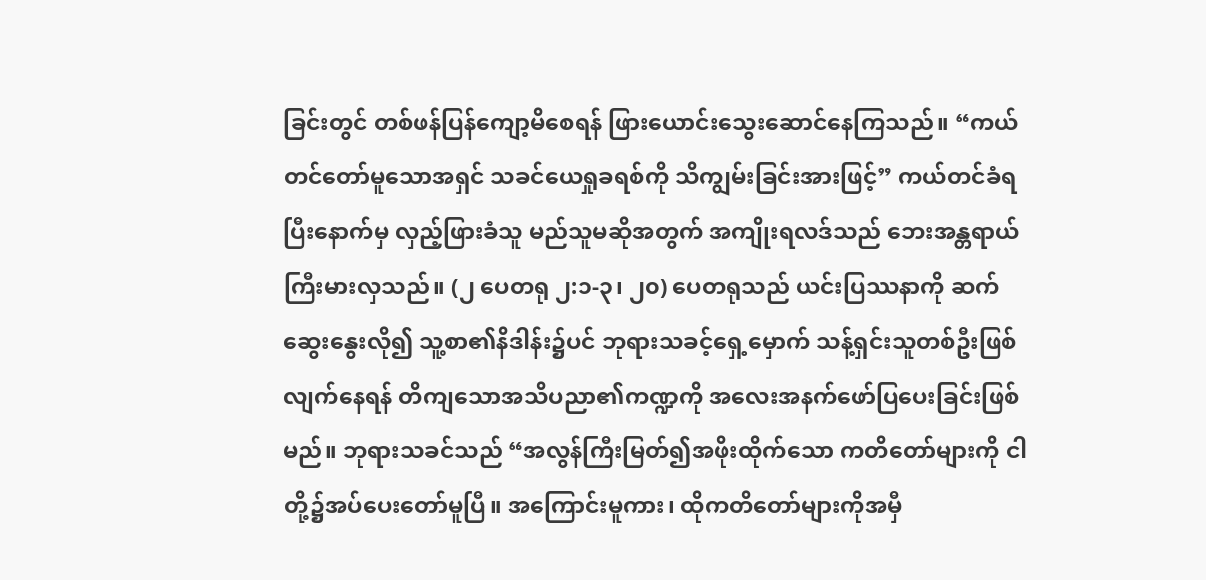ခြင်းတွင် တစ်ဖန်ပြန်ကျော့မိစေရန် ဖြားယောင်းသွေးဆောင်နေကြသည်။ “ကယ်တင်တော်မူသောအရှင် သခင်ယေရှုခရစ်ကို သိကျွမ်းခြင်းအားဖြင့်” ကယ်တင်ခံရပြီးနောက်မှ လှည့်ဖြားခံသူ မည်သူမဆိုအတွက် အကျိုးရလဒ်သည် ဘေးအန္တရာယ်ကြီးမားလှသည်။ (၂ ပေတရု ၂:၁-၃၊ ၂၀) ပေတရုသည် ယင်းပြဿနာကို ဆက်ဆွေးနွေးလို၍ သူ့စာ၏နိဒါန်း၌ပင် ဘုရားသခင့်ရှေ့မှောက် သန့်ရှင်းသူတစ်ဦးဖြစ်လျက်နေရန် တိကျသောအသိပညာ၏ကဏ္ဍကို အလေးအနက်ဖော်ပြပေးခြင်းဖြစ်မည်။ ဘုရားသခင်သည် “အလွန်ကြီးမြတ်၍အဖိုးထိုက်သော ကတိတော်များကို ငါတို့၌အပ်ပေးတော်မူပြီ။ အကြောင်းမူကား၊ ထိုကတိတော်များကိုအမှီ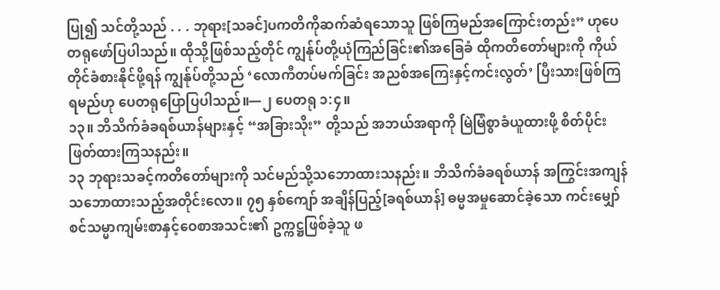ပြု၍ သင်တို့သည် . . . ဘုရား[သခင်]ပကတိကိုဆက်ဆံရသောသူ ဖြစ်ကြမည်အကြောင်းတည်း” ဟုပေတရုဖော်ပြပါသည်။ ထိုသို့ဖြစ်သည့်တိုင် ကျွန်ုပ်တို့ယုံကြည်ခြင်း၏အခြေခံ ထိုကတိတော်များကို ကိုယ်တိုင်ခံစားနိုင်ဖို့ရန် ကျွန်ုပ်တို့သည် ‘လောကီတပ်မက်ခြင်း အညစ်အကြေးနှင့်ကင်းလွတ်’ ပြီးသားဖြစ်ကြရမည်ဟု ပေတရုပြောပြပါသည်။—၂ ပေတရု ၁:၄။
၁၃။ ဘိသိက်ခံခရစ်ယာန်များနှင့် “အခြားသိုး” တို့သည် အဘယ်အရာကို မြဲမြံစွာခံယူထားဖို့ စိတ်ပိုင်းဖြတ်ထားကြသနည်း။
၁၃ ဘုရားသခင့်ကတိတော်များကို သင်မည်သို့သဘောထားသနည်း။ ဘိသိက်ခံခရစ်ယာန် အကြွင်းအကျန် သဘောထားသည့်အတိုင်းလော။ ၇၅ နှစ်ကျော် အချိန်ပြည့်[ခရစ်ယာန်] ဓမ္မအမှုဆောင်ခဲ့သော ကင်းမျှော်စင်သမ္မာကျမ်းစာနှင့်ဝေစာအသင်း၏ ဥက္ကဋ္ဌဖြစ်ခဲ့သူ ဖ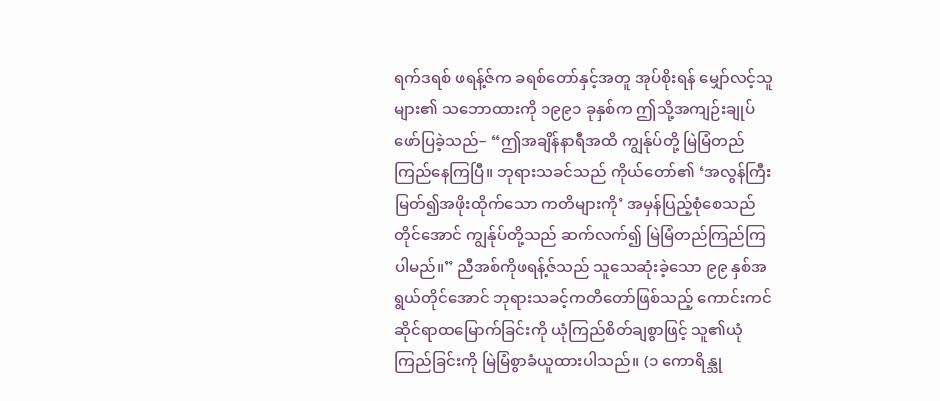ရက်ဒရစ် ဖရန့်ဇ်က ခရစ်တော်နှင့်အတူ အုပ်စိုးရန် မျှော်လင့်သူများ၏ သဘောထားကို ၁၉၉၁ ခုနှစ်က ဤသို့အကျဉ်းချုပ်ဖော်ပြခဲ့သည်– “ဤအချိန်နာရီအထိ ကျွန်ုပ်တို့ မြဲမြံတည်ကြည်နေကြပြီ။ ဘုရားသခင်သည် ကိုယ်တော်၏ ‘အလွန်ကြီးမြတ်၍အဖိုးထိုက်သော ကတိများကို’ အမှန်ပြည့်စုံစေသည်တိုင်အောင် ကျွန်ုပ်တို့သည် ဆက်လက်၍ မြဲမြံတည်ကြည်ကြပါမည်။” ညီအစ်ကိုဖရန့်ဇ်သည် သူသေဆုံးခဲ့သော ၉၉ နှစ်အရွယ်တိုင်အောင် ဘုရားသခင့်ကတိတော်ဖြစ်သည့် ကောင်းကင်ဆိုင်ရာထမြောက်ခြင်းကို ယုံကြည်စိတ်ချစွာဖြင့် သူ၏ယုံကြည်ခြင်းကို မြဲမြံစွာခံယူထားပါသည်။ (၁ ကောရိန္သု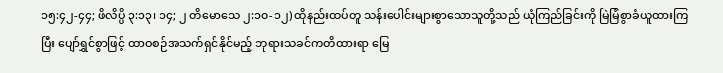၁၅:၄၂-၄၄; ဖိလိပ္ပိ ၃:၁၃၊ ၁၄; ၂ တိမောသေ ၂:၁၀-၁၂) ထိုနည်းထပ်တူ သန်းပေါင်းများစွာသောသူတို့သည် ယုံကြည်ခြင်းကို မြဲမြံစွာခံယူထားကြပြီး ပျော်ရွှင်စွာဖြင့် ထာဝစဉ်အသက်ရှင်နိုင်မည့် ဘုရားသခင်ကတိထားရာ မြေ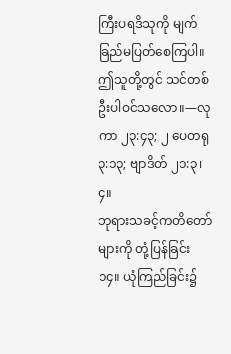ကြီးပရဒိသုကို မျက်ခြည်မပြတ်စေကြပါ။ ဤသူတို့တွင် သင်တစ်ဦးပါဝင်သလော။—လုကာ ၂၃:၄၃; ၂ ပေတရု ၃:၁၃; ဗျာဒိတ် ၂၁:၃၊ ၄။
ဘုရားသခင့်ကတိတော်များကို တုံ့ပြန်ခြင်း
၁၄။ ယုံကြည်ခြင်း၌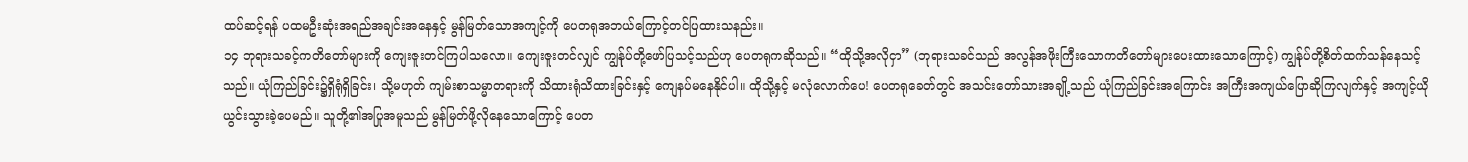ထပ်ဆင့်ရန် ပထမဦးဆုံးအရည်အချင်းအနေနှင့် မွန်မြတ်သောအကျင့်ကို ပေတရုအဘယ်ကြောင့်တင်ပြထားသနည်း။
၁၄ ဘုရားသခင့်ကတိတော်များကို ကျေးဇူးတင်ကြပါသလော။ ကျေးဇူးတင်လျှင် ကျွန်ုပ်တို့ဖော်ပြသင့်သည်ဟု ပေတရုကဆိုသည်။ “ထိုသို့အလိုငှာ” (ဘုရားသခင်သည် အလွန်အဖိုးကြီးသောကတိတော်များပေးထားသောကြောင့်) ကျွန်ုပ်တို့စိတ်ထက်သန်နေသင့်သည်။ ယုံကြည်ခြင်း၌ရှိရုံရှိခြင်း၊ သို့မဟုတ် ကျမ်းစာသမ္မာတရားကို သိထားရုံသိထားခြင်းနှင့် ကျေနပ်မနေနိုင်ပါ။ ထိုသို့နှင့် မလုံလောက်ပေ! ပေတရုခေတ်တွင် အသင်းတော်သားအချို့သည် ယုံကြည်ခြင်းအကြောင်း အကြီးအကျယ်ပြောဆိုကြလျက်နှင့် အကျင့်ယိုယွင်းသွားခဲ့ပေမည်။ သူတို့၏အပြုအမူသည် မွန်မြတ်ဖို့လိုနေသောကြောင့် ပေတ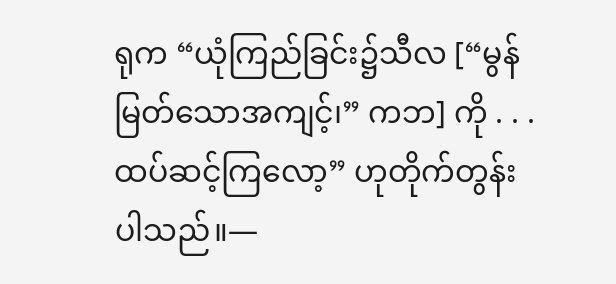ရုက “ယုံကြည်ခြင်း၌သီလ [“မွန်မြတ်သောအကျင့်၊” ကဘ] ကို . . . ထပ်ဆင့်ကြလော့” ဟုတိုက်တွန်းပါသည်။—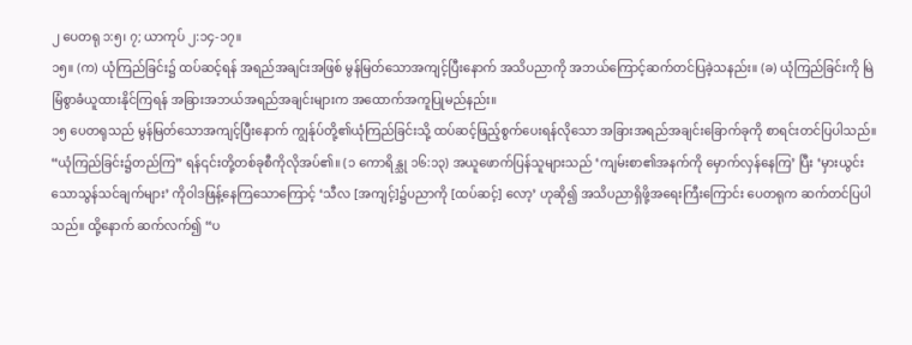၂ ပေတရု ၁:၅၊ ၇; ယာကုပ် ၂:၁၄-၁၇။
၁၅။ (က) ယုံကြည်ခြင်း၌ ထပ်ဆင့်ရန် အရည်အချင်းအဖြစ် မွန်မြတ်သောအကျင့်ပြီးနောက် အသိပညာကို အဘယ်ကြောင့်ဆက်တင်ပြခဲ့သနည်း။ (ခ) ယုံကြည်ခြင်းကို မြဲမြံစွာခံယူထားနိုင်ကြရန် အခြားအဘယ်အရည်အချင်းများက အထောက်အကူပြုမည်နည်း။
၁၅ ပေတရုသည် မွန်မြတ်သောအကျင့်ပြီးနောက် ကျွန်ုပ်တို့၏ယုံကြည်ခြင်းသို့ ထပ်ဆင့်ဖြည့်စွက်ပေးရန်လိုသော အခြားအရည်အချင်းခြောက်ခုကို စာရင်းတင်ပြပါသည်။ “ယုံကြည်ခြင်း၌တည်ကြ” ရန်၎င်းတို့တစ်ခုစီကိုလိုအပ်၏။ (၁ ကောရိန္သု ၁၆:၁၃) အယူဖောက်ပြန်သူများသည် ‘ကျမ်းစာ၏အနက်ကို မှောက်လှန်နေကြ’ ပြီး ‘မှားယွင်းသောသွန်သင်ချက်များ’ ကိုဝါဒဖြန့်နေကြသောကြောင့် ‘သီလ [အကျင့်]၌ပညာကို [ထပ်ဆင့်] လော့’ ဟုဆို၍ အသိပညာရှိဖို့အရေးကြီးကြောင်း ပေတရုက ဆက်တင်ပြပါသည်။ ထို့နောက် ဆက်လက်၍ “ပ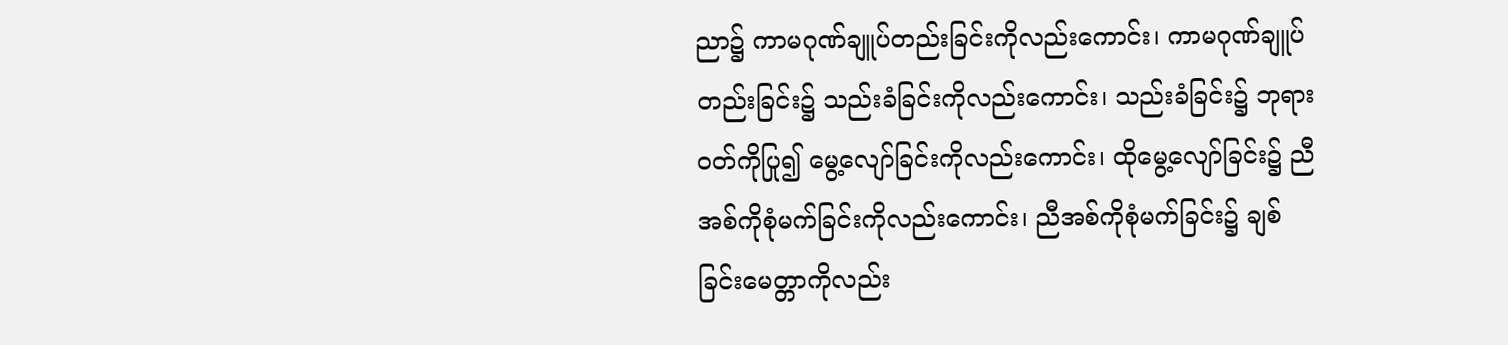ညာ၌ ကာမဂုဏ်ချူပ်တည်းခြင်းကိုလည်းကောင်း၊ ကာမဂုဏ်ချူပ်တည်းခြင်း၌ သည်းခံခြင်းကိုလည်းကောင်း၊ သည်းခံခြင်း၌ ဘုရားဝတ်ကိုပြု၍ မွေ့လျော်ခြင်းကိုလည်းကောင်း၊ ထိုမွေ့လျော်ခြင်း၌ ညီအစ်ကိုစုံမက်ခြင်းကိုလည်းကောင်း၊ ညီအစ်ကိုစုံမက်ခြင်း၌ ချစ်ခြင်းမေတ္တာကိုလည်း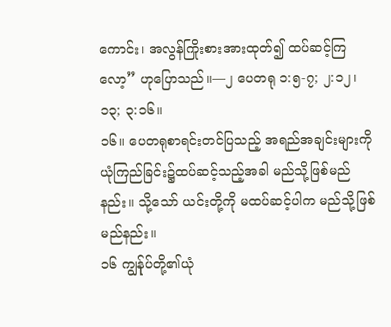ကောင်း၊ အလွန်ကြိုးစားအားထုတ်၍ ထပ်ဆင့်ကြလော့” ဟုပြောသည်။—၂ ပေတရု ၁:၅-၇; ၂:၁၂၊ ၁၃; ၃:၁၆။
၁၆။ ပေတရုစာရင်းတင်ပြသည့် အရည်အချင်းများကို ယုံကြည်ခြင်း၌ထပ်ဆင့်သည့်အခါ မည်သို့ဖြစ်မည်နည်း။ သို့သော် ယင်းတို့ကို မထပ်ဆင့်ပါက မည်သို့ဖြစ်မည်နည်း။
၁၆ ကျွန်ုပ်တို့၏ယုံ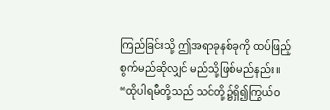ကြည်ခြင်းသို့ ဤအရာခုနစ်ခုကို ထပ်ဖြည့်စွက်မည်ဆိုလျှင် မည်သို့ဖြစ်မည်နည်း။ “ထိုပါရမီတို့သည် သင်တို့၌ရှိ၍ကြွယ်ဝ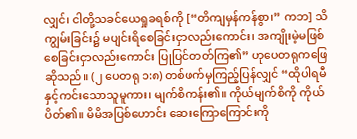လျှင်၊ ငါတို့သခင်ယေရှုခရစ်ကို [“တိကျမှန်ကန်စွာ၊” ကဘ] သိကျွမ်းခြင်း၌ မပျင်းရိစေခြင်းငှာလည်းကောင်း၊ အကျိုးမဲ့မဖြစ်စေခြင်းငှာလည်းကောင်း ပြုပြင်တတ်ကြ၏” ဟုပေတရုကဖြေဆိုသည်။ (၂ ပေတရု ၁:၈) တစ်ဖက်မှကြည့်ပြန်လျှင် “ထိုပါရမီနှင့်ကင်းသောသူမူကား၊ မျက်စိကန်း၏။ ကိုယ်မျက်စိကို ကိုယ်ပိတ်၏။ မိမိအပြစ်ဟောင်း ဆေးကြောကြောင်းကို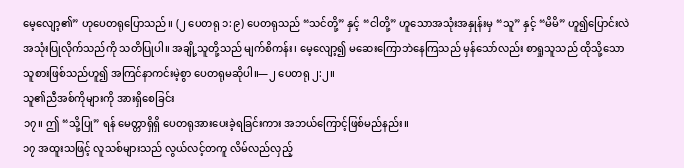မေ့လျော့၏” ဟုပေတရုပြောသည်။ (၂ ပေတရု ၁:၉) ပေတရုသည် “သင်တို့” နှင့် “ငါတို့” ဟူသောအသုံးအနှုန်းမှ “သူ” နှင့် “မိမိ” ဟူ၍ပြောင်းလဲအသုံးပြုလိုက်သည်ကို သတိပြုပါ။ အချို့သူတို့သည် မျက်စိကန်း၊ မေ့လျော့၍ မဆေးကြောဘဲနေကြသည် မှန်သော်လည်း စာရှုသူသည် ထိုသို့သောသူစားဖြစ်သည်ဟူ၍ အကြင်နာကင်းမဲ့စွာ ပေတရုမဆိုပါ။—၂ ပေတရု ၂:၂။
သူ၏ညီအစ်ကိုများကို အားရှိစေခြင်း
၁၇။ ဤ “သို့ပြု” ရန် မေတ္တာရှိရှိ ပေတရုအားပေးခဲ့ရခြင်းကား အဘယ်ကြောင့်ဖြစ်မည်နည်း။
၁၇ အထူးသဖြင့် လူသစ်များသည် လွယ်လင့်တကူ လိမ်လည်လှည့်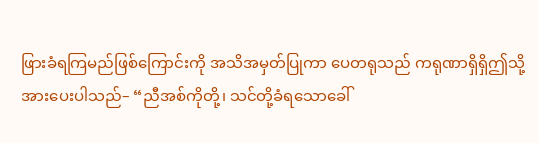ဖြားခံရကြမည်ဖြစ်ကြောင်းကို အသိအမှတ်ပြုကာ ပေတရုသည် ကရုဏာရှိရှိဤသို့အားပေးပါသည်– “ညီအစ်ကိုတို့၊ သင်တို့ခံရသောခေါ်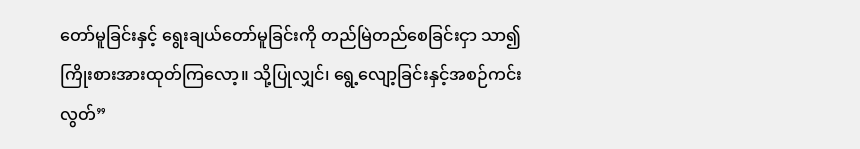တော်မူခြင်းနှင့် ရွေးချယ်တော်မူခြင်းကို တည်မြဲတည်စေခြင်းငှာ သာ၍ကြိုးစားအားထုတ်ကြလော့။ သို့ပြုလျှင်၊ ရွေ့လျော့ခြင်းနှင့်အစဉ်ကင်းလွတ်”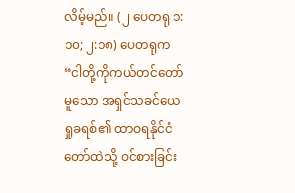လိမ့်မည်။ (၂ ပေတရု ၁:၁၀; ၂:၁၈) ပေတရုက “ငါတို့ကိုကယ်တင်တော်မူသော အရှင်သခင်ယေရှုခရစ်၏ ထာဝရနိုင်ငံတော်ထဲသို့ ဝင်စားခြင်း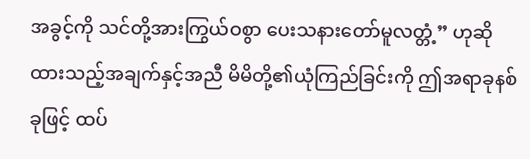အခွင့်ကို သင်တို့အားကြွယ်ဝစွာ ပေးသနားတော်မူလတ္တံ့” ဟုဆိုထားသည့်အချက်နှင့်အညီ မိမိတို့၏ယုံကြည်ခြင်းကို ဤအရာခုနစ်ခုဖြင့် ထပ်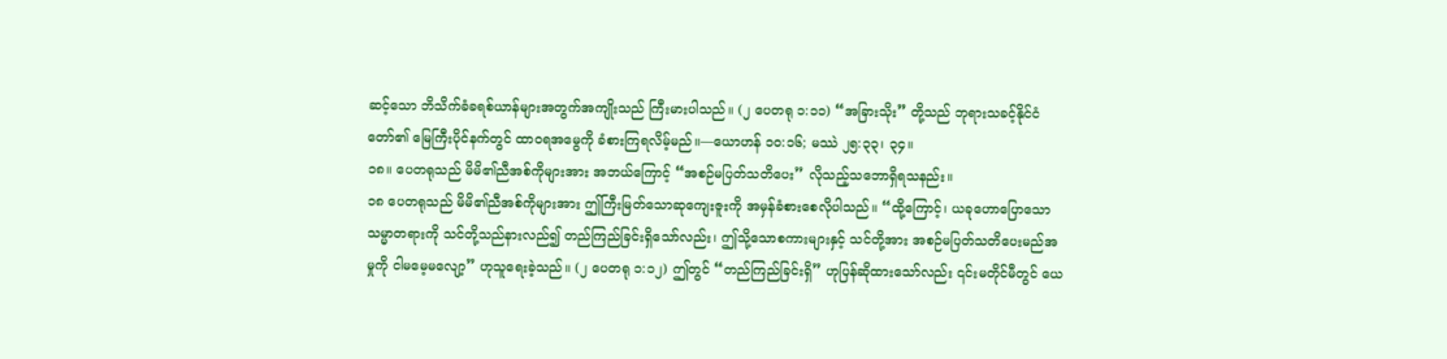ဆင့်သော ဘိသိက်ခံခရစ်ယာန်များအတွက်အကျိုးသည် ကြီးမားပါသည်။ (၂ ပေတရု ၁:၁၁) “အခြားသိုး” တို့သည် ဘုရားသခင့်နိုင်ငံတော်၏ မြေကြီးပိုင်နက်တွင် ထာဝရအမွေကို ခံစားကြရလိမ့်မည်။—ယောဟန် ၁၀:၁၆; မဿဲ ၂၅:၃၃၊ ၃၄။
၁၈။ ပေတရုသည် မိမိ၏ညီအစ်ကိုများအား အဘယ်ကြောင့် “အစဉ်မပြတ်သတိပေး” လိုသည့်သဘောရှိရသနည်း။
၁၈ ပေတရုသည် မိမိ၏ညီအစ်ကိုများအား ဤကြီးမြတ်သောဆုကျေးဇူးကို အမှန်ခံစားစေလိုပါသည်။ “ထို့ကြောင့်၊ ယခုဟောပြောသောသမ္မာတရားကို သင်တို့သည်နားလည်၍ တည်ကြည်ခြင်းရှိသော်လည်း၊ ဤသို့သောစကားများနှင့် သင်တို့အား အစဉ်မပြတ်သတိပေးမည်အမှုကို ငါမမေ့မလျော့” ဟုသူရေးခဲ့သည်။ (၂ ပေတရု ၁:၁၂) ဤတွင် “တည်ကြည်ခြင်းရှိ” ဟုပြန်ဆိုထားသော်လည်း ၎င်းမတိုင်မီတွင် ယေ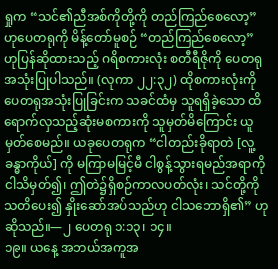ရှုက “သင်၏ညီအစ်ကိုတို့ကို တည်ကြည်စေလော့” ဟုပေတရုကို မိန့်တော်မူစဉ် “တည်ကြည်စေလော့” ဟုပြန်ဆိုထားသည့် ဂရိစကားလုံး စတီရီဇိုကို ပေတရုအသုံးပြုပါသည်။ (လုကာ ၂၂:၃၂) ထိုစကားလုံးကို ပေတရုအသုံးပြုခြင်းက သခင်ထံမှ သူရရှိခဲ့သော ထိရောက်လှသည့်ဆုံးမစကားကို သူမှတ်မိကြောင်း ယူမှတ်စေမည်။ ယခုပေတရုက “ငါတည်းခိုရာတဲ [လူ့ခန္ဓာကိုယ်] ကို မကြာမမြင့်မီ ငါစွန့်သွားရမည်အရာကို ငါသိမှတ်၍၊ ဤတဲ၌ရှိစဉ်ကာလပတ်လုံး၊ သင်တို့ကို သတိပေး၍ နှိုးဆော်အပ်သည်ဟု ငါသဘောရှိ၏” ဟုဆိုသည်။—၂ ပေတရု ၁:၁၃၊ ၁၄။
၁၉။ ယနေ့ အဘယ်အကူအ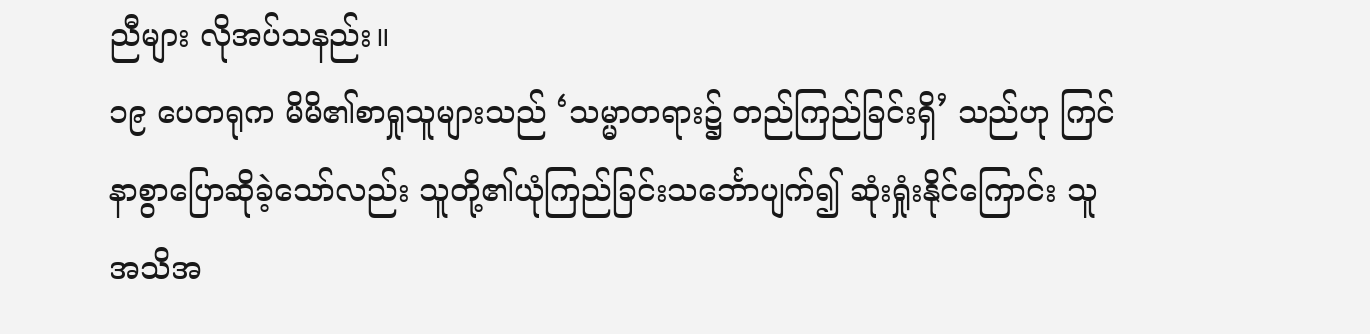ညီများ လိုအပ်သနည်း။
၁၉ ပေတရုက မိမိ၏စာရှုသူများသည် ‘သမ္မာတရား၌ တည်ကြည်ခြင်းရှိ’ သည်ဟု ကြင်နာစွာပြောဆိုခဲ့သော်လည်း သူတို့၏ယုံကြည်ခြင်းသင်္ဘောပျက်၍ ဆုံးရှုံးနိုင်ကြောင်း သူအသိအ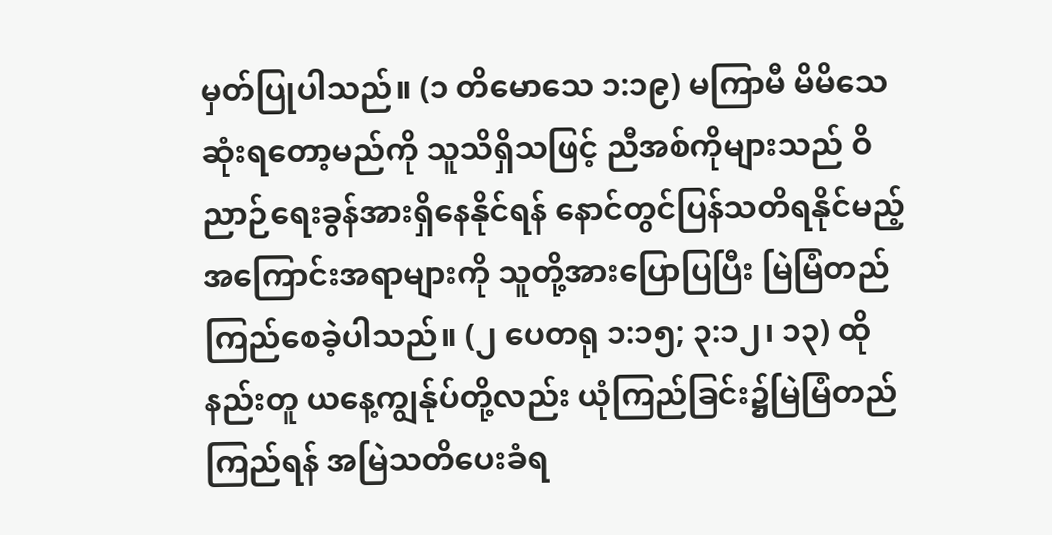မှတ်ပြုပါသည်။ (၁ တိမောသေ ၁:၁၉) မကြာမီ မိမိသေဆုံးရတော့မည်ကို သူသိရှိသဖြင့် ညီအစ်ကိုများသည် ဝိညာဉ်ရေးခွန်အားရှိနေနိုင်ရန် နောင်တွင်ပြန်သတိရနိုင်မည့် အကြောင်းအရာများကို သူတို့အားပြောပြပြီး မြဲမြံတည်ကြည်စေခဲ့ပါသည်။ (၂ ပေတရု ၁:၁၅; ၃:၁၂၊ ၁၃) ထိုနည်းတူ ယနေ့ကျွန်ုပ်တို့လည်း ယုံကြည်ခြင်း၌မြဲမြံတည်ကြည်ရန် အမြဲသတိပေးခံရ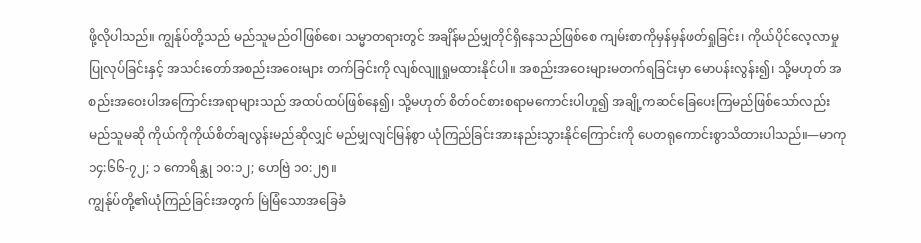ဖို့လိုပါသည်။ ကျွန်ုပ်တို့သည် မည်သူမည်ဝါဖြစ်စေ၊ သမ္မာတရားတွင် အချိန်မည်မျှတိုင်ရှိနေသည်ဖြစ်စေ ကျမ်းစာကိုမှန်မှန်ဖတ်ရှုခြင်း၊ ကိုယ်ပိုင်လေ့လာမှုပြုလုပ်ခြင်းနှင့် အသင်းတော်အစည်းအဝေးများ တက်ခြင်းကို လျစ်လျူရှုမထားနိုင်ပါ။ အစည်းအဝေးများမတက်ရခြင်းမှာ မောပန်းလွန်း၍၊ သို့မဟုတ် အစည်းအဝေးပါအကြောင်းအရာများသည် အထပ်ထပ်ဖြစ်နေ၍၊ သို့မဟုတ် စိတ်ဝင်စားစရာမကောင်းပါဟူ၍ အချို့ကဆင်ခြေပေးကြမည်ဖြစ်သော်လည်း မည်သူမဆို ကိုယ်ကိုကိုယ်စိတ်ချလွန်းမည်ဆိုလျှင် မည်မျှလျင်မြန်စွာ ယုံကြည်ခြင်းအားနည်းသွားနိုင်ကြောင်းကို ပေတရုကောင်းစွာသိထားပါသည်။—မာကု ၁၄:၆၆-၇၂; ၁ ကောရိန္သု ၁၀:၁၂; ဟေဗြဲ ၁၀:၂၅။
ကျွန်ုပ်တို့၏ယုံကြည်ခြင်းအတွက် မြဲမြံသောအခြေခံ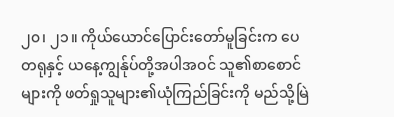၂၀၊ ၂၁။ ကိုယ်ယောင်ပြောင်းတော်မူခြင်းက ပေတရုနှင့် ယနေ့ကျွန်ုပ်တို့အပါအဝင် သူ၏စာစောင်များကို ဖတ်ရှုသူများ၏ယုံကြည်ခြင်းကို မည်သို့မြဲ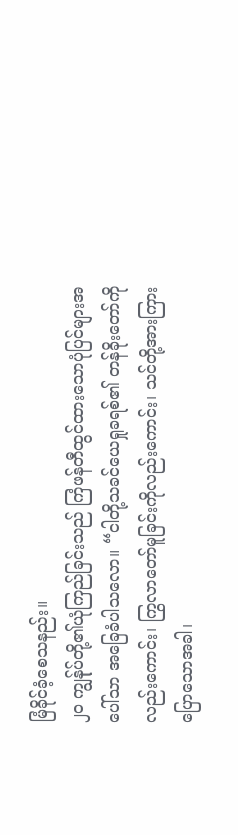မြံခိုင်ခံ့စေသနည်း။
၂၀ ကျွန်ုပ်တို့၏ယုံကြည်ခြင်းသည် ကြံဖန်တီထွင်ထားသောပုံပြင်များအပေါ်သာ အခြေခံပါသလော။ “ငါတို့သခင်ယေရှုခရစ်၏ တန်ခိုးတော်ကိုလည်းကောင်း၊ ကြွလာတော်မူခြင်းကိုလည်းကောင်း၊ သင်တို့အားကြားပြောသောအခါ၊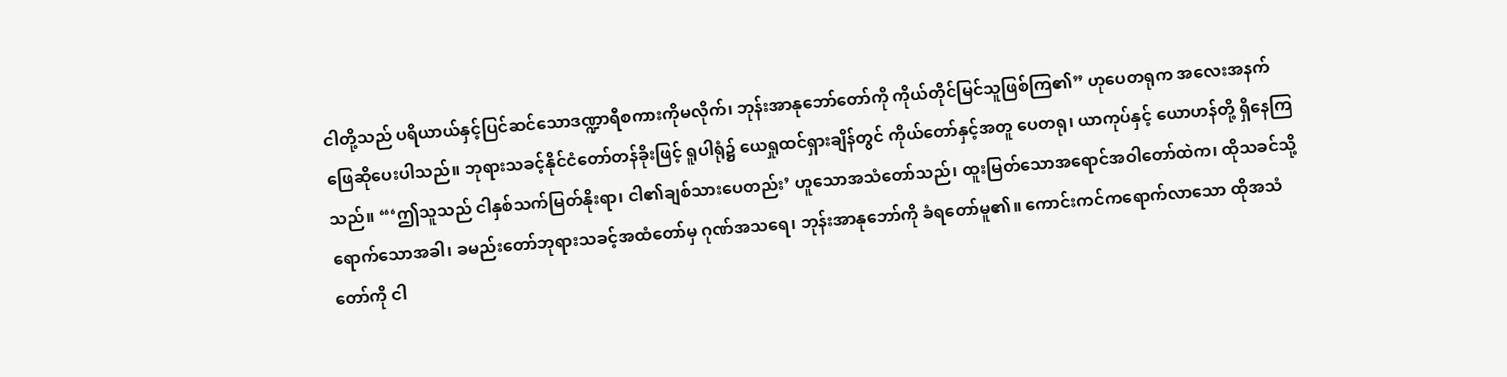ငါတို့သည် ပရိယာယ်နှင့်ပြင်ဆင်သောဒဏ္ဍာရီစကားကိုမလိုက်၊ ဘုန်းအာနုဘော်တော်ကို ကိုယ်တိုင်မြင်သူဖြစ်ကြ၏” ဟုပေတရုက အလေးအနက်ဖြေဆိုပေးပါသည်။ ဘုရားသခင့်နိုင်ငံတော်တန်ခိုးဖြင့် ရူပါရုံ၌ ယေရှုထင်ရှားချိန်တွင် ကိုယ်တော်နှင့်အတူ ပေတရု၊ ယာကုပ်နှင့် ယောဟန်တို့ ရှိနေကြသည်။ “‘ဤသူသည် ငါနှစ်သက်မြတ်နိုးရာ၊ ငါ၏ချစ်သားပေတည်း’ ဟူသောအသံတော်သည်၊ ထူးမြတ်သောအရောင်အဝါတော်ထဲက၊ ထိုသခင်သို့ရောက်သောအခါ၊ ခမည်းတော်ဘုရားသခင့်အထံတော်မှ ဂုဏ်အသရေ၊ ဘုန်းအာနုဘော်ကို ခံရတော်မူ၏။ ကောင်းကင်ကရောက်လာသော ထိုအသံတော်ကို ငါ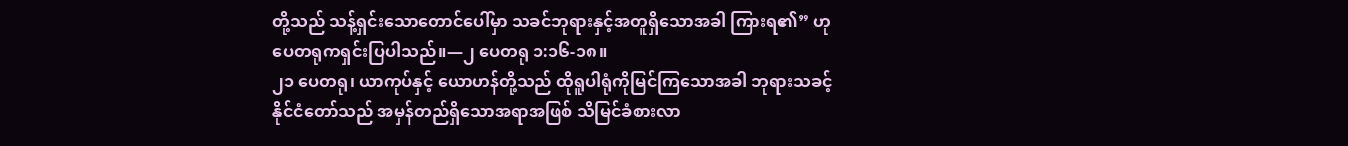တို့သည် သန့်ရှင်းသောတောင်ပေါ်မှာ သခင်ဘုရားနှင့်အတူရှိသောအခါ ကြားရ၏” ဟုပေတရုကရှင်းပြပါသည်။—၂ ပေတရု ၁:၁၆-၁၈။
၂၁ ပေတရု၊ ယာကုပ်နှင့် ယောဟန်တို့သည် ထိုရူပါရုံကိုမြင်ကြသောအခါ ဘုရားသခင့်နိုင်ငံတော်သည် အမှန်တည်ရှိသောအရာအဖြစ် သိမြင်ခံစားလာ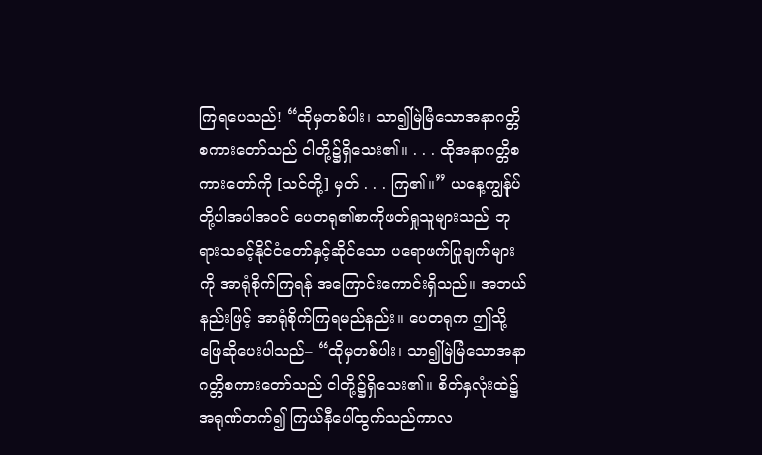ကြရပေသည်! “ထိုမှတစ်ပါး၊ သာ၍မြဲမြံသောအနာဂတ္တိစကားတော်သည် ငါတို့၌ရှိသေး၏။ . . . ထိုအနာဂတ္တိစကားတော်ကို [သင်တို့] မှတ် . . . ကြ၏။” ယနေ့ကျွန်ုပ်တို့ပါအပါအဝင် ပေတရု၏စာကိုဖတ်ရှုသူများသည် ဘုရားသခင့်နိုင်ငံတော်နှင့်ဆိုင်သော ပရောဖက်ပြုချက်များကို အာရုံစိုက်ကြရန် အကြောင်းကောင်းရှိသည်။ အဘယ်နည်းဖြင့် အာရုံစိုက်ကြရမည်နည်း။ ပေတရုက ဤသို့ဖြေဆိုပေးပါသည်– “ထိုမှတစ်ပါး၊ သာ၍မြဲမြံသောအနာဂတ္တိစကားတော်သည် ငါတို့၌ရှိသေး၏။ စိတ်နှလုံးထဲ၌အရုဏ်တက်၍ ကြယ်နီပေါ်ထွက်သည်ကာလ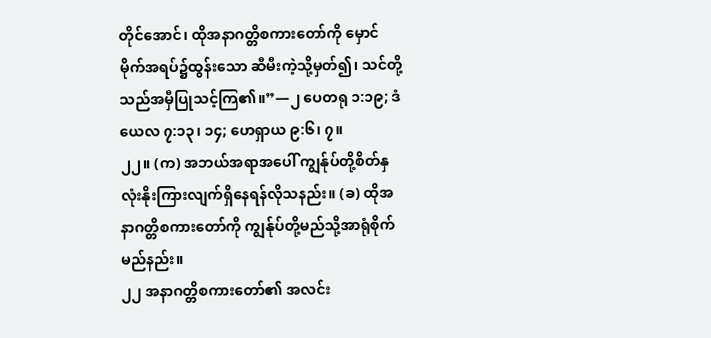တိုင်အောင်၊ ထိုအနာဂတ္တိစကားတော်ကို မှောင်မိုက်အရပ်၌ထွန်းသော ဆီမီးကဲ့သို့မှတ်၍၊ သင်တို့သည်အမှီပြုသင့်ကြ၏။”—၂ ပေတရု ၁:၁၉; ဒံယေလ ၇:၁၃၊ ၁၄; ဟေရှာယ ၉:၆၊ ၇။
၂၂။ (က) အဘယ်အရာအပေါ် ကျွန်ုပ်တို့စိတ်နှလုံးနိုးကြားလျက်ရှိနေရန်လိုသနည်း။ (ခ) ထိုအနာဂတ္တိစကားတော်ကို ကျွန်ုပ်တို့မည်သို့အာရုံစိုက်မည်နည်း။
၂၂ အနာဂတ္တိစကားတော်၏ အလင်း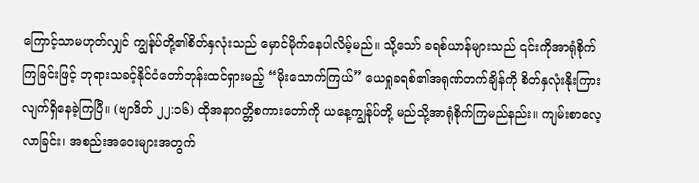ကြောင့်သာမဟုတ်လျှင် ကျွန်ုပ်တို့၏စိတ်နှလုံးသည် မှောင်မိုက်နေပါလိမ့်မည်။ သို့သော် ခရစ်ယာန်များသည် ၎င်းကိုအာရုံစိုက်ကြခြင်းဖြင့် ဘုရားသခင့်နိုင်ငံတော်ဘုန်းထင်ရှားမည့် “မိုးသောက်ကြယ်” ယေရှုခရစ်၏အရုဏ်တက်ချိန်ကို စိတ်နှလုံးနိုးကြားလျက်ရှိနေခဲ့ကြပြီ။ (ဗျာဒိတ် ၂၂:၁၆) ထိုအနာဂတ္တိစကားတော်ကို ယနေ့ကျွန်ုပ်တို့ မည်သို့အာရုံစိုက်ကြမည်နည်း။ ကျမ်းစာလေ့လာခြင်း၊ အစည်းအဝေးများအတွက်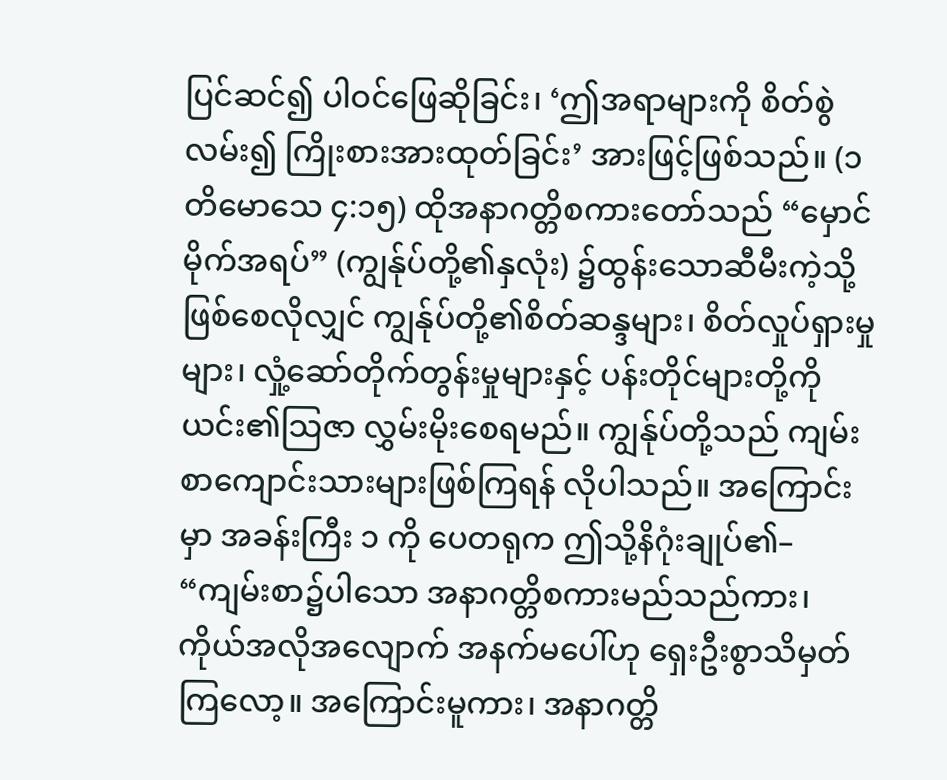ပြင်ဆင်၍ ပါဝင်ဖြေဆိုခြင်း၊ ‘ဤအရာများကို စိတ်စွဲလမ်း၍ ကြိုးစားအားထုတ်ခြင်း’ အားဖြင့်ဖြစ်သည်။ (၁ တိမောသေ ၄:၁၅) ထိုအနာဂတ္တိစကားတော်သည် “မှောင်မိုက်အရပ်” (ကျွန်ုပ်တို့၏နှလုံး) ၌ထွန်းသောဆီမီးကဲ့သို့ ဖြစ်စေလိုလျှင် ကျွန်ုပ်တို့၏စိတ်ဆန္ဒများ၊ စိတ်လှုပ်ရှားမှုများ၊ လှုံ့ဆော်တိုက်တွန်းမှုများနှင့် ပန်းတိုင်များတို့ကို ယင်း၏သြဇာ လွှမ်းမိုးစေရမည်။ ကျွန်ုပ်တို့သည် ကျမ်းစာကျောင်းသားများဖြစ်ကြရန် လိုပါသည်။ အကြောင်းမှာ အခန်းကြီး ၁ ကို ပေတရုက ဤသို့နိဂုံးချုပ်၏– “ကျမ်းစာ၌ပါသော အနာဂတ္တိစကားမည်သည်ကား၊ ကိုယ်အလိုအလျောက် အနက်မပေါ်ဟု ရှေးဦးစွာသိမှတ်ကြလော့။ အကြောင်းမူကား၊ အနာဂတ္တိ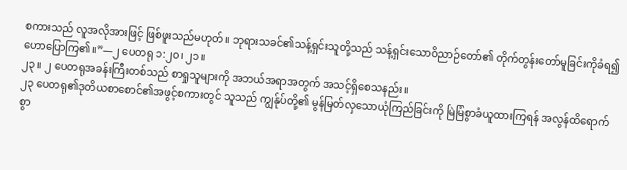စကားသည် လူအလိုအားဖြင့် ဖြစ်ဖူးသည်မဟုတ်။ ဘုရားသခင်၏သန့်ရှင်းသူတို့သည် သန့်ရှင်းသောဝိညာဉ်တော်၏ တိုက်တွန်းတော်မူခြင်းကိုခံရ၍ ဟောပြောကြ၏။”—၂ ပေတရု ၁:၂၀၊ ၂၁။
၂၃။ ၂ ပေတရုအခန်းကြီးတစ်သည် စာရှုသူများကို အဘယ်အရာအတွက် အသင့်ရှိစေသနည်း။
၂၃ ပေတရု၏ဒုတိယစာစောင်၏အဖွင့်စကားတွင် သူသည် ကျွန်ုပ်တို့၏ မွန်မြတ်လှသောယုံကြည်ခြင်းကို မြဲမြံစွာခံယူထားကြရန် အလွန်ထိရောက်စွာ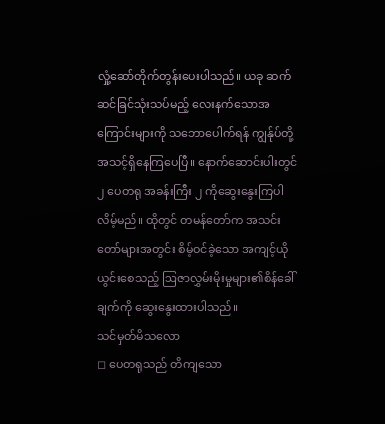လှုံ့ဆော်တိုက်တွန်းပေးပါသည်။ ယခု ဆက်ဆင်ခြင်သုံးသပ်မည့် လေးနက်သောအကြောင်းများကို သဘောပေါက်ရန် ကျွန်ုပ်တို့အသင့်ရှိနေကြပေပြီ။ နောက်ဆောင်းပါးတွင် ၂ ပေတရု အခန်းကြီး ၂ ကိုဆွေးနွေးကြပါလိမ့်မည်။ ထိုတွင် တမန်တော်က အသင်းတော်များအတွင်း စိမ့်ဝင်ခဲ့သော အကျင့်ယိုယွင်းစေသည့် ဩဇာလွှမ်းမိုးမှုများ၏စိန်ခေါ်ချက်ကို ဆွေးနွေးထားပါသည်။
သင်မှတ်မိသလော
◻ ပေတရုသည် တိကျသော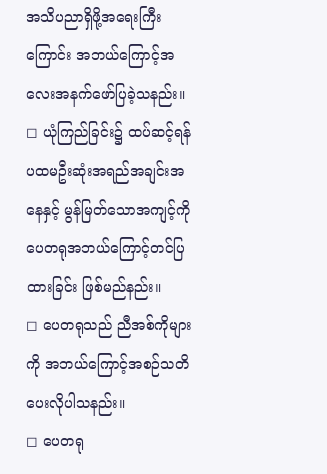အသိပညာရှိဖို့အရေးကြီးကြောင်း အဘယ်ကြောင့်အလေးအနက်ဖော်ပြခဲ့သနည်း။
◻ ယုံကြည်ခြင်း၌ ထပ်ဆင့်ရန် ပထမဦးဆုံးအရည်အချင်းအနေနှင့် မွန်မြတ်သောအကျင့်ကို ပေတရုအဘယ်ကြောင့်တင်ပြထားခြင်း ဖြစ်မည်နည်း။
◻ ပေတရုသည် ညီအစ်ကိုများကို အဘယ်ကြောင့်အစဉ်သတိပေးလိုပါသနည်း။
◻ ပေတရု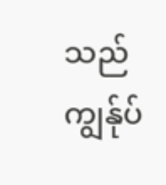သည် ကျွန်ုပ်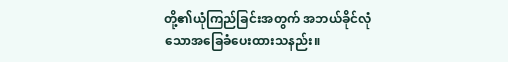တို့၏ယုံကြည်ခြင်းအတွက် အဘယ်ခိုင်လုံသောအခြေခံပေးထားသနည်း။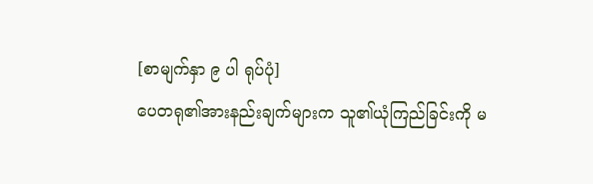[စာမျက်နှာ ၉ ပါ ရုပ်ပုံ]
ပေတရု၏အားနည်းချက်များက သူ၏ယုံကြည်ခြင်းကို မ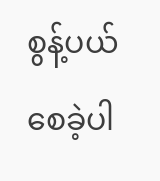စွန့်ပယ်စေခဲ့ပါ